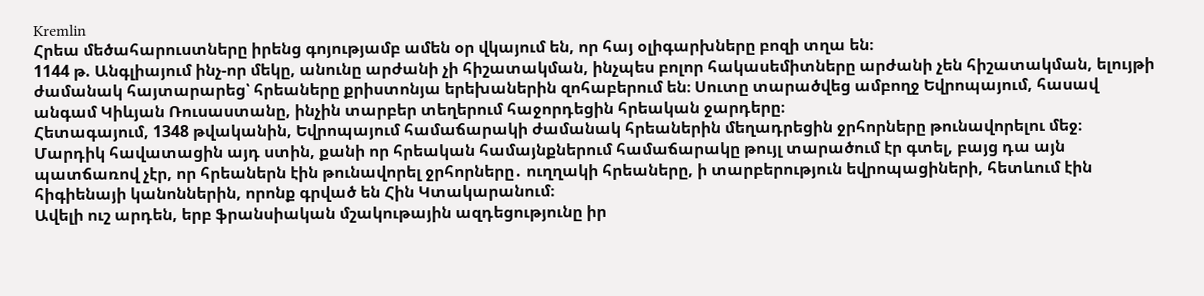Kremlin
Հրեա մեծահարուստները իրենց գոյությամբ ամեն օր վկայում են, որ հայ օլիգարխները բոզի տղա են։
1144 թ. Անգլիայում ինչ-որ մեկը, անունը արժանի չի հիշատակման, ինչպես բոլոր հակասեմիտները արժանի չեն հիշատակման, ելույթի ժամանակ հայտարարեց՝ հրեաները քրիստոնյա երեխաներին զոհաբերում են։ Սուտը տարածվեց ամբողջ Եվրոպայում, հասավ անգամ Կիևյան Ռուսաստանը, ինչին տարբեր տեղերում հաջորդեցին հրեական ջարդերը։
Հետագայում, 1348 թվականին, Եվրոպայում համաճարակի ժամանակ հրեաներին մեղադրեցին ջրհորները թունավորելու մեջ։
Մարդիկ հավատացին այդ ստին, քանի որ հրեական համայնքներում համաճարակը թույլ տարածում էր գտել, բայց դա այն պատճառով չէր, որ հրեաներն էին թունավորել ջրհորները․ ուղղակի հրեաները, ի տարբերություն եվրոպացիների, հետևում էին հիգիենայի կանոններին, որոնք գրված են Հին Կտակարանում։
Ավելի ուշ արդեն, երբ ֆրանսիական մշակութային ազդեցությունը իր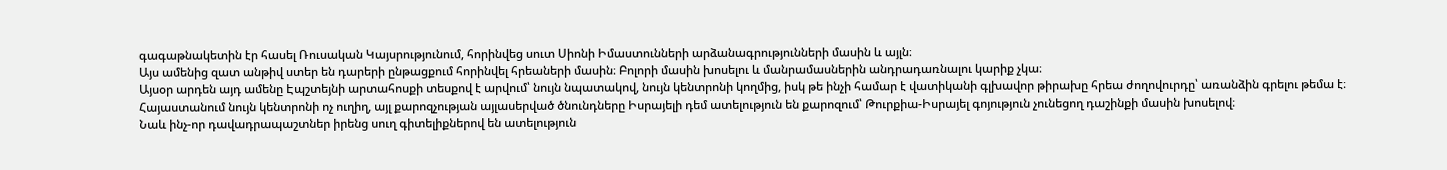գագաթնակետին էր հասել Ռուսական Կայսրությունում, հորինվեց սուտ Սիոնի Իմաստունների արձանագրությունների մասին և այլն։
Այս ամենից զատ անթիվ ստեր են դարերի ընթացքում հորինվել հրեաների մասին։ Բոլորի մասին խոսելու և մանրամասներին անդրադառնալու կարիք չկա։
Այսօր արդեն այդ ամենը Էպշտեյնի արտահոսքի տեսքով է արվում՝ նույն նպատակով, նույն կենտրոնի կողմից, իսկ թե ինչի համար է վատիկանի գլխավոր թիրախը հրեա ժողովուրդը՝ առանձին գրելու թեմա է։
Հայաստանում նույն կենտրոնի ոչ ուղիղ, այլ քարոզչության այլասերված ծնունդները Իսրայելի դեմ ատելություն են քարոզում՝ Թուրքիա-Իսրայել գոյություն չունեցող դաշինքի մասին խոսելով։
Նաև ինչ-որ դավադրապաշտներ իրենց սուղ գիտելիքներով են ատելություն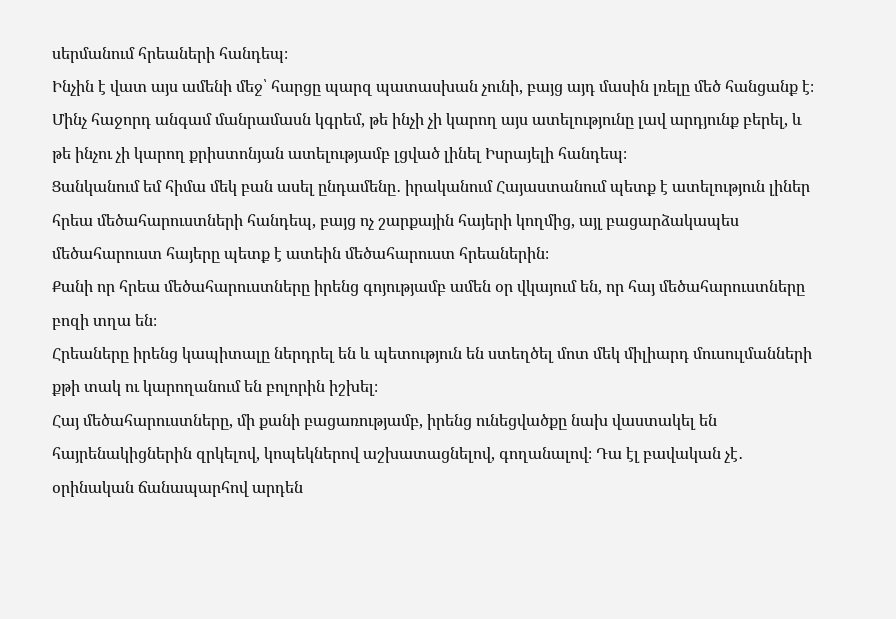սերմանում հրեաների հանդեպ։
Ինչին է վատ այս ամենի մեջ՝ հարցը պարզ պատասխան չունի, բայց այդ մասին լռելը մեծ հանցանք է։
Մինչ հաջորդ անգամ մանրամասն կգրեմ, թե ինչի չի կարող այս ատելությունը լավ արդյունք բերել, և թե ինչու չի կարող քրիստոնյան ատելությամբ լցված լինել Իսրայելի հանդեպ։
Ցանկանում եմ հիմա մեկ բան ասել ընդամենը․ իրականում Հայաստանում պետք է ատելություն լիներ հրեա մեծահարուստների հանդեպ, բայց ոչ շարքային հայերի կողմից, այլ բացարձակապես մեծահարուստ հայերը պետք է ատեին մեծահարուստ հրեաներին։
Քանի որ հրեա մեծահարուստները իրենց գոյությամբ ամեն օր վկայում են, որ հայ մեծահարուստները բոզի տղա են։
Հրեաները իրենց կապիտալը ներդրել են և պետություն են ստեղծել մոտ մեկ միլիարդ մուսուլմանների քթի տակ ու կարողանում են բոլորին իշխել։
Հայ մեծահարուստները, մի քանի բացառությամբ, իրենց ունեցվածքը նախ վաստակել են հայրենակիցներին զրկելով, կոպեկներով աշխատացնելով, գողանալով։ Դա էլ բավական չէ․ օրինական ճանապարհով արդեն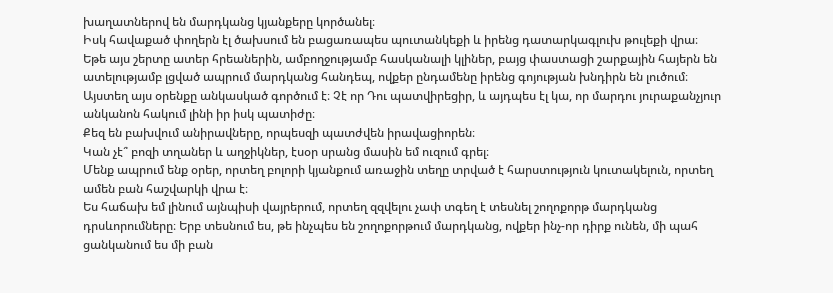խաղատներով են մարդկանց կյանքերը կործանել։
Իսկ հավաքած փողերն էլ ծախսում են բացառապես պուտանկեքի և իրենց դատարկագլուխ թուլեքի վրա։
Եթե այս շերտը ատեր հրեաներին, ամբողջությամբ հասկանալի կլիներ, բայց փաստացի շարքային հայերն են ատելությամբ լցված ապրում մարդկանց հանդեպ, ովքեր ընդամենը իրենց գոյության խնդիրն են լուծում։
Այստեղ այս օրենքը անկասկած գործում է։ Չէ որ Դու պատվիրեցիր, և այդպես էլ կա, որ մարդու յուրաքանչյուր անկանոն հակում լինի իր իսկ պատիժը։
Քեզ են բախվում անիրավները, որպեսզի պատժվեն իրավացիորեն։
Կան չէ՞ բոզի տղաներ և աղջիկներ, էսօր սրանց մասին եմ ուզում գրել։
Մենք ապրում ենք օրեր, որտեղ բոլորի կյանքում առաջին տեղը տրված է հարստություն կուտակելուն, որտեղ ամեն բան հաշվարկի վրա է։
Ես հաճախ եմ լինում այնպիսի վայրերում, որտեղ զզվելու չափ տգեղ է տեսնել շողոքորթ մարդկանց դրսևորումները։ Երբ տեսնում ես, թե ինչպես են շողոքորթում մարդկանց, ովքեր ինչ-որ դիրք ունեն, մի պահ ցանկանում ես մի բան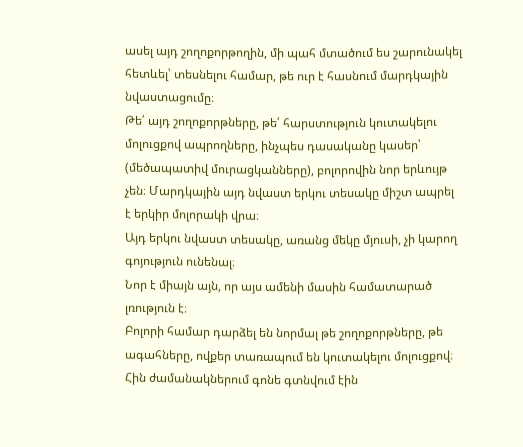ասել այդ շողոքորթողին, մի պահ մտածում ես շարունակել հետևել՝ տեսնելու համար, թե ուր է հասնում մարդկային նվաստացումը։
Թե՛ այդ շողոքորթները, թե՛ հարստություն կուտակելու մոլուցքով ապրողները, ինչպես դասականը կասեր՝ (մեծապատիվ մուրացկանները), բոլորովին նոր երևույթ չեն։ Մարդկային այդ նվաստ երկու տեսակը միշտ ապրել է երկիր մոլորակի վրա։
Այդ երկու նվաստ տեսակը, առանց մեկը մյուսի, չի կարող գոյություն ունենալ։
Նոր է միայն այն, որ այս ամենի մասին համատարած լռություն է։
Բոլորի համար դարձել են նորմալ թե շողոքորթները, թե ագահները, ովքեր տառապում են կուտակելու մոլուցքով։
Հին ժամանակներում գոնե գտնվում էին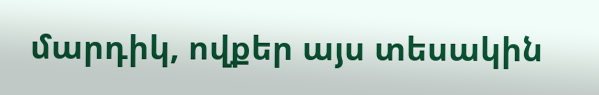մարդիկ, ովքեր այս տեսակին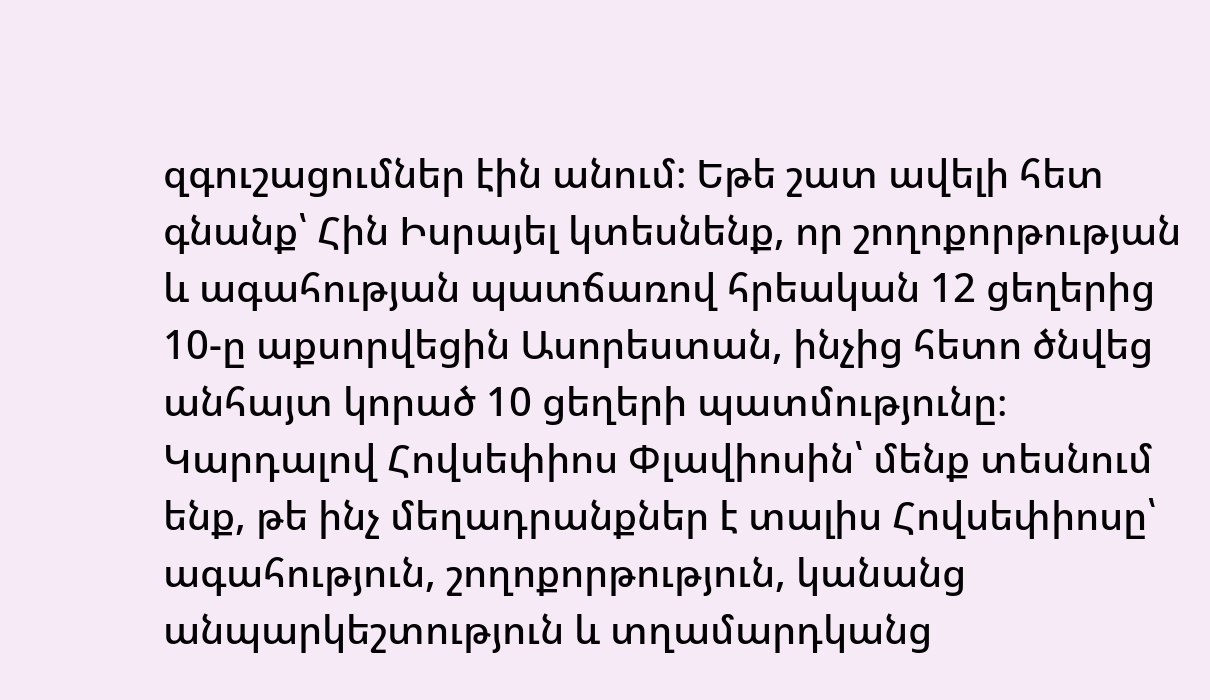զգուշացումներ էին անում։ Եթե շատ ավելի հետ գնանք՝ Հին Իսրայել կտեսնենք, որ շողոքորթության և ագահության պատճառով հրեական 12 ցեղերից 10-ը աքսորվեցին Ասորեստան, ինչից հետո ծնվեց անհայտ կորած 10 ցեղերի պատմությունը։
Կարդալով Հովսեփիոս Փլավիոսին՝ մենք տեսնում ենք, թե ինչ մեղադրանքներ է տալիս Հովսեփիոսը՝ ագահություն, շողոքորթություն, կանանց անպարկեշտություն և տղամարդկանց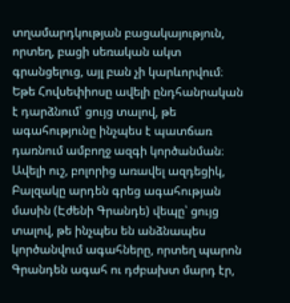տղամարդկության բացակայություն, որտեղ, բացի սեռական ակտ գրանցելուց, այլ բան չի կարևորվում։
Եթե Հովսեփիոսը ավելի ընդհանրական է դարձնում՝ ցույց տալով, թե ագահությունը ինչպես է պատճառ դառնում ամբողջ ազգի կործանման։
Ավելի ուշ, բոլորից առավել ազդեցիկ, Բալզակը արդեն գրեց ագահության մասին (Էժենի Գրանդե) վեպը՝ ցույց տալով, թե ինչպես են անձնապես կործանվում ագահները, որտեղ պարոն Գրանդեն ագահ ու դժբախտ մարդ էր,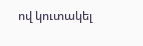ով կուտակել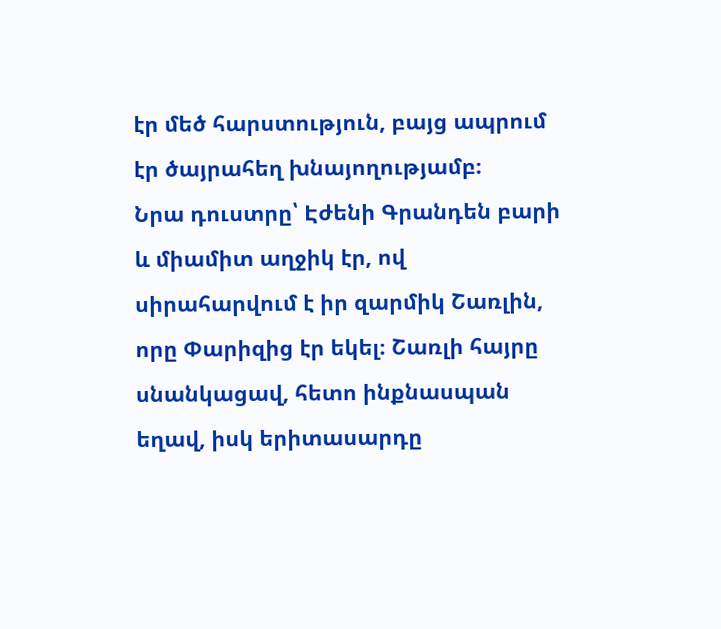էր մեծ հարստություն, բայց ապրում էր ծայրահեղ խնայողությամբ։
Նրա դուստրը՝ Էժենի Գրանդեն բարի և միամիտ աղջիկ էր, ով սիրահարվում է իր զարմիկ Շառլին, որը Փարիզից էր եկել։ Շառլի հայրը սնանկացավ, հետո ինքնասպան եղավ, իսկ երիտասարդը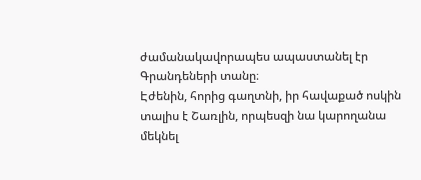ժամանակավորապես ապաստանել էր Գրանդեների տանը։
Էժենին, հորից գաղտնի, իր հավաքած ոսկին տալիս է Շառլին, որպեսզի նա կարողանա մեկնել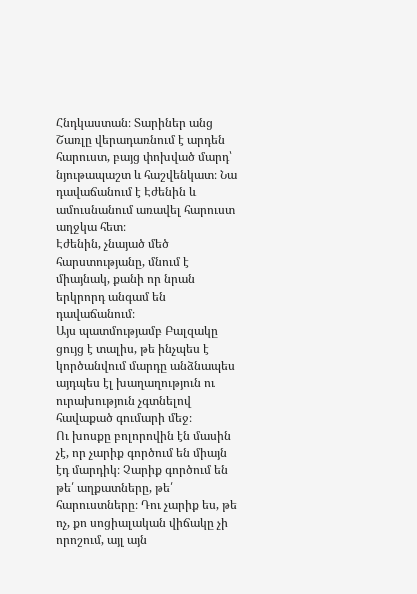Հնդկաստան։ Տարիներ անց Շառլը վերադառնում է արդեն հարուստ, բայց փոխված մարդ՝ նյութապաշտ և հաշվենկատ։ Նա դավաճանում է Էժենին և ամուսնանում առավել հարուստ աղջկա հետ։
Էժենին, չնայած մեծ հարստությանը, մնում է միայնակ, քանի որ նրան երկրորդ անգամ են դավաճանում։
Այս պատմությամբ Բալզակը ցույց է տալիս, թե ինչպես է կործանվում մարդը անձնապես այդպես էլ խաղաղություն ու ուրախություն չգտնելով հավաքած գումարի մեջ։
Ու խոսքը բոլորովին էն մասին չէ, որ չարիք գործում են միայն էդ մարդիկ։ Չարիք գործում են թե՛ աղքատները, թե՛ հարուստները։ Դու չարիք ես, թե ոչ, քո սոցիալական վիճակը չի որոշում, այլ այն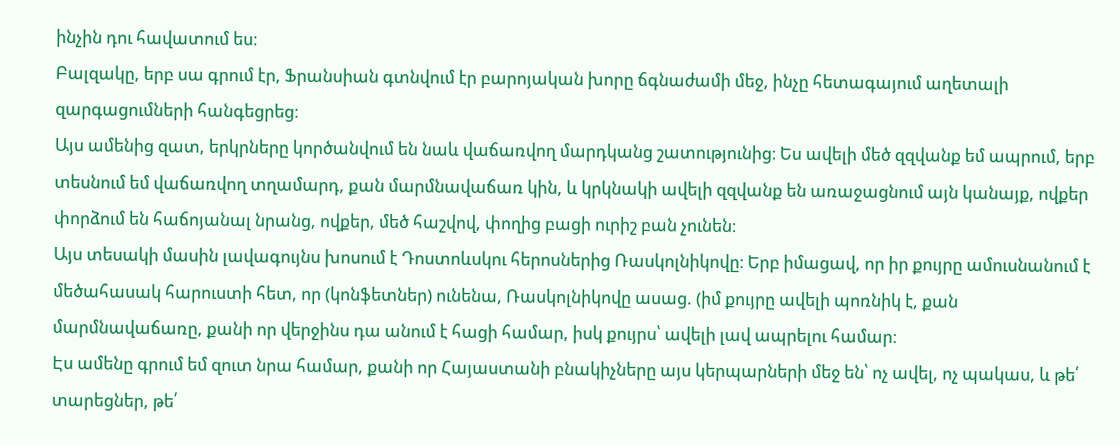ինչին դու հավատում ես։
Բալզակը, երբ սա գրում էր, Ֆրանսիան գտնվում էր բարոյական խորը ճգնաժամի մեջ, ինչը հետագայում աղետալի զարգացումների հանգեցրեց։
Այս ամենից զատ, երկրները կործանվում են նաև վաճառվող մարդկանց շատությունից։ Ես ավելի մեծ զզվանք եմ ապրում, երբ տեսնում եմ վաճառվող տղամարդ, քան մարմնավաճառ կին, և կրկնակի ավելի զզվանք են առաջացնում այն կանայք, ովքեր փորձում են հաճոյանալ նրանց, ովքեր, մեծ հաշվով, փողից բացի ուրիշ բան չունեն։
Այս տեսակի մասին լավագույնս խոսում է Դոստոևսկու հերոսներից Ռասկոլնիկովը։ Երբ իմացավ, որ իր քույրը ամուսնանում է մեծահասակ հարուստի հետ, որ (կոնֆետներ) ունենա, Ռասկոլնիկովը ասաց. (իմ քույրը ավելի պոռնիկ է, քան մարմնավաճառը, քանի որ վերջինս դա անում է հացի համար, իսկ քույրս՝ ավելի լավ ապրելու համար։
Էս ամենը գրում եմ զուտ նրա համար, քանի որ Հայաստանի բնակիչները այս կերպարների մեջ են՝ ոչ ավել, ոչ պակաս, և թե՛ տարեցներ, թե՛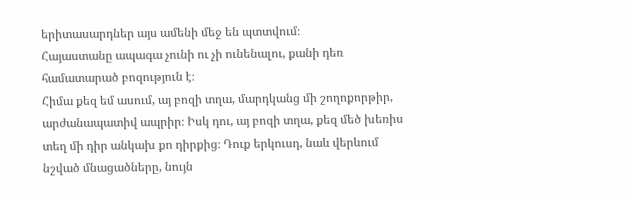երիտասարդներ այս ամենի մեջ են պտտվում։
Հայաստանը ապագա չունի ու չի ունենալու, քանի դեռ համատարած բոզություն է։
Հիմա քեզ եմ ասում, այ բոզի տղա, մարդկանց մի շողոքորթիր, արժանապատիվ ապրիր։ Իսկ դու, այ բոզի տղա, քեզ մեծ խեռիս տեղ մի դիր անկախ քո դիրքից։ Դուք երկուսդ, նաև վերևում նշված մնացածները, նույն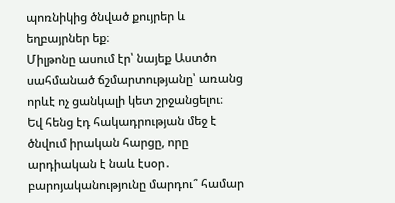պոռնիկից ծնված քույրեր և եղբայրներ եք։
Միլթոնը ասում էր՝ նայեք Աստծո սահմանած ճշմարտությանը՝ առանց որևէ ոչ ցանկալի կետ շրջանցելու։
Եվ հենց էդ հակադրության մեջ է ծնվում իրական հարցը, որը արդիական է նաև էսօր․ բարոյականությունը մարդու՞ համար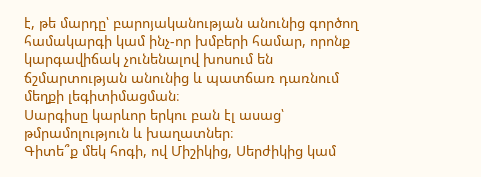է, թե մարդը՝ բարոյականության անունից գործող համակարգի կամ ինչ-որ խմբերի համար, որոնք կարգավիճակ չունենալով խոսում են ճշմարտության անունից և պատճառ դառնում մեղքի լեգիտիմացման։
Սարգիսը կարևոր երկու բան էլ ասաց՝ թմրամոլություն և խաղատներ։
Գիտե՞ք մեկ հոգի, ով Միշիկից, Սերժիկից կամ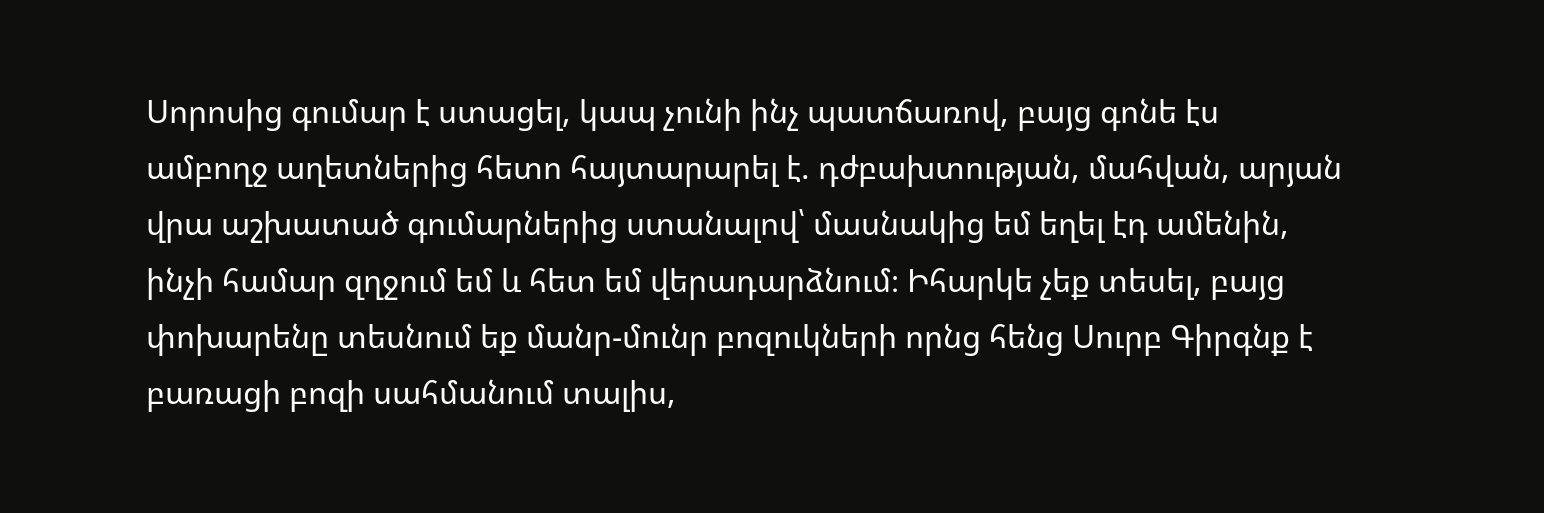Սորոսից գումար է ստացել, կապ չունի ինչ պատճառով, բայց գոնե էս ամբողջ աղետներից հետո հայտարարել է. դժբախտության, մահվան, արյան վրա աշխատած գումարներից ստանալով՝ մասնակից եմ եղել էդ ամենին, ինչի համար զղջում եմ և հետ եմ վերադարձնում։ Իհարկե չեք տեսել, բայց փոխարենը տեսնում եք մանր-մունր բոզուկների որնց հենց Սուրբ Գիրգնք է բառացի բոզի սահմանում տալիս,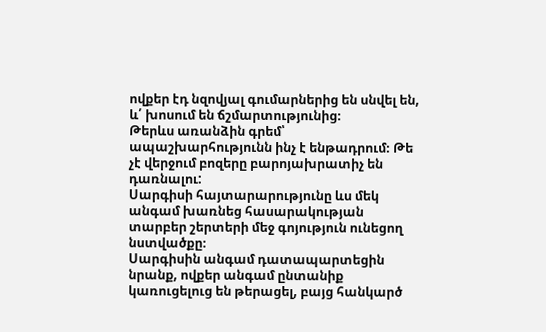ովքեր էդ նզովյալ գումարներից են սնվել են, և՛ խոսում են ճշմարտությունից։
Թերևս առանձին գրեմ՝ ապաշխարհությունն ինչ է ենթադրում։ Թե չէ վերջում բոզերը բարոյախրատիչ են դառնալու:
Սարգիսի հայտարարությունը ևս մեկ անգամ խառնեց հասարակության տարբեր շերտերի մեջ գոյություն ունեցող նստվածքը։
Սարգիսին անգամ դատապարտեցին նրանք, ովքեր անգամ ընտանիք կառուցելուց են թերացել, բայց հանկարծ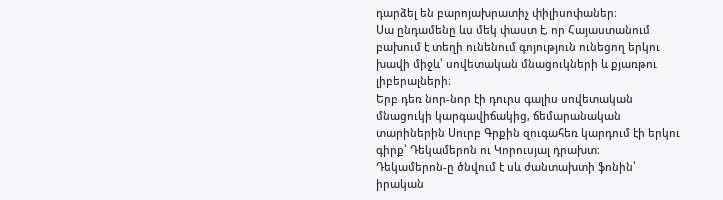դարձել են բարոյախրատիչ փիլիսոփաներ։
Սա ընդամենը ևս մեկ փաստ է, որ Հայաստանում բախում է տեղի ունենում գոյություն ունեցող երկու խավի միջև՝ սովետական մնացուկների և քյառթու լիբերալների։
Երբ դեռ նոր-նոր էի դուրս գալիս սովետական մնացուկի կարգավիճակից, ճեմարանական տարիներին Սուրբ Գրքին զուգահեռ կարդում էի երկու գիրք՝ Դեկամերոն ու Կորուսյալ դրախտ։
Դեկամերոն-ը ծնվում է սև ժանտախտի ֆոնին՝ իրական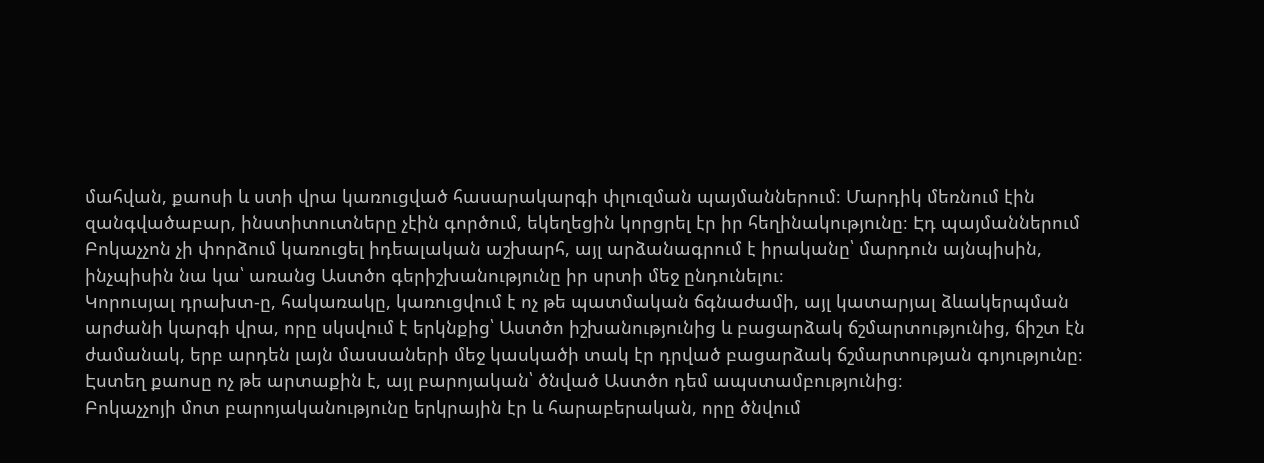մահվան, քաոսի և ստի վրա կառուցված հասարակարգի փլուզման պայմաններում։ Մարդիկ մեռնում էին զանգվածաբար, ինստիտուտները չէին գործում, եկեղեցին կորցրել էր իր հեղինակությունը։ Էդ պայմաններում Բոկաչչոն չի փորձում կառուցել իդեալական աշխարհ, այլ արձանագրում է իրականը՝ մարդուն այնպիսին, ինչպիսին նա կա՝ առանց Աստծո գերիշխանությունը իր սրտի մեջ ընդունելու։
Կորուսյալ դրախտ-ը, հակառակը, կառուցվում է ոչ թե պատմական ճգնաժամի, այլ կատարյալ ձևակերպման արժանի կարգի վրա, որը սկսվում է երկնքից՝ Աստծո իշխանությունից և բացարձակ ճշմարտությունից, ճիշտ էն ժամանակ, երբ արդեն լայն մասսաների մեջ կասկածի տակ էր դրված բացարձակ ճշմարտության գոյությունը։
Էստեղ քաոսը ոչ թե արտաքին է, այլ բարոյական՝ ծնված Աստծո դեմ ապստամբությունից։
Բոկաչչոյի մոտ բարոյականությունը երկրային էր և հարաբերական, որը ծնվում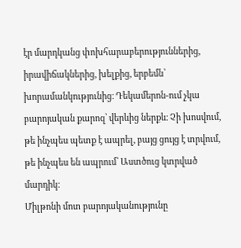էր մարդկանց փոխհարաբերություններից, իրավիճակներից, խելքից, երբեմն՝ խորամանկությունից։ Դեկամերոն-ում չկա բարոյական քարոզ՝ վերևից ներքև։ Չի խոսվում, թե ինչպես պետք է ապրել, բայց ցույց է տրվում, թե ինչպես են ապրում՝ Աստծուց կտրված մարդիկ։
Միլթոնի մոտ բարոյականությունը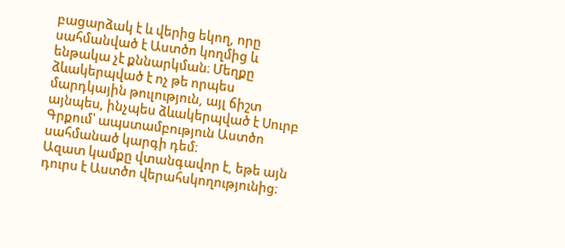բացարձակ է և վերից եկող, որը սահմանված է Աստծո կողմից և ենթակա չէ քննարկման։ Մեղքը ձևակերպված է ոչ թե որպես մարդկային թուլություն, այլ ճիշտ այնպես, ինչպես ձևակերպված է Սուրբ Գրքում՝ ապստամբություն Աստծո սահմանած կարգի դեմ։
Ազատ կամքը վտանգավոր է, եթե այն դուրս է Աստծո վերահսկողությունից։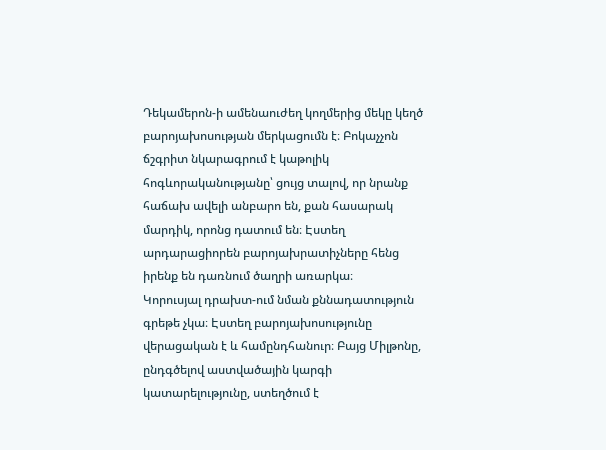Դեկամերոն-ի ամենաուժեղ կողմերից մեկը կեղծ բարոյախոսության մերկացումն է։ Բոկաչչոն ճշգրիտ նկարագրում է կաթոլիկ հոգևորականությանը՝ ցույց տալով, որ նրանք հաճախ ավելի անբարո են, քան հասարակ մարդիկ, որոնց դատում են։ Էստեղ արդարացիորեն բարոյախրատիչները հենց իրենք են դառնում ծաղրի առարկա։
Կորուսյալ դրախտ-ում նման քննադատություն գրեթե չկա։ Էստեղ բարոյախոսությունը վերացական է և համընդհանուր։ Բայց Միլթոնը, ընդգծելով աստվածային կարգի կատարելությունը, ստեղծում է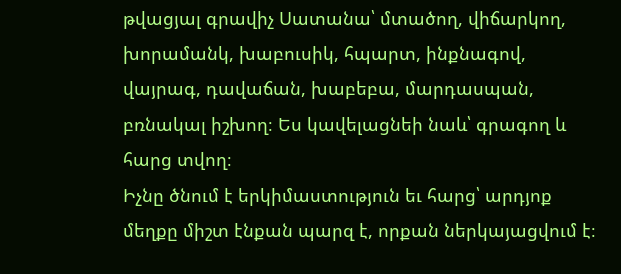թվացյալ գրավիչ Սատանա՝ մտածող, վիճարկող, խորամանկ, խաբուսիկ, հպարտ, ինքնագով, վայրագ, դավաճան, խաբեբա, մարդասպան, բռնակալ իշխող։ Ես կավելացնեի նաև՝ գրագող և հարց տվող։
Իչնը ծնում է երկիմաստություն եւ հարց՝ արդյոք մեղքը միշտ էնքան պարզ է, որքան ներկայացվում է։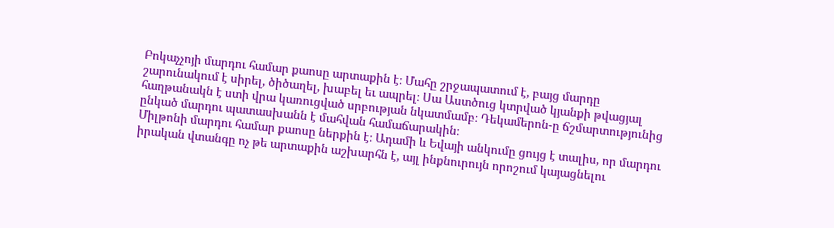Բոկաչչոյի մարդու համար քաոսը արտաքին է։ Մահը շրջապատում է, բայց մարդը շարունակում է սիրել, ծիծաղել, խաբել եւ ապրել։ Սա Աստծուց կտրված կյանքի թվացյալ հաղթանակն է ստի վրա կառուցված սրբության նկատմամբ։ Դեկամերոն-ը ճշմարտությունից ընկած մարդու պատասխանն է մահվան համաճարակին։
Միլթոնի մարդու համար քաոսը ներքին է։ Ադամի և Եվայի անկումը ցույց է տալիս, որ մարդու իրական վտանգը ոչ թե արտաքին աշխարհն է, այլ ինքնուրույն որոշում կայացնելու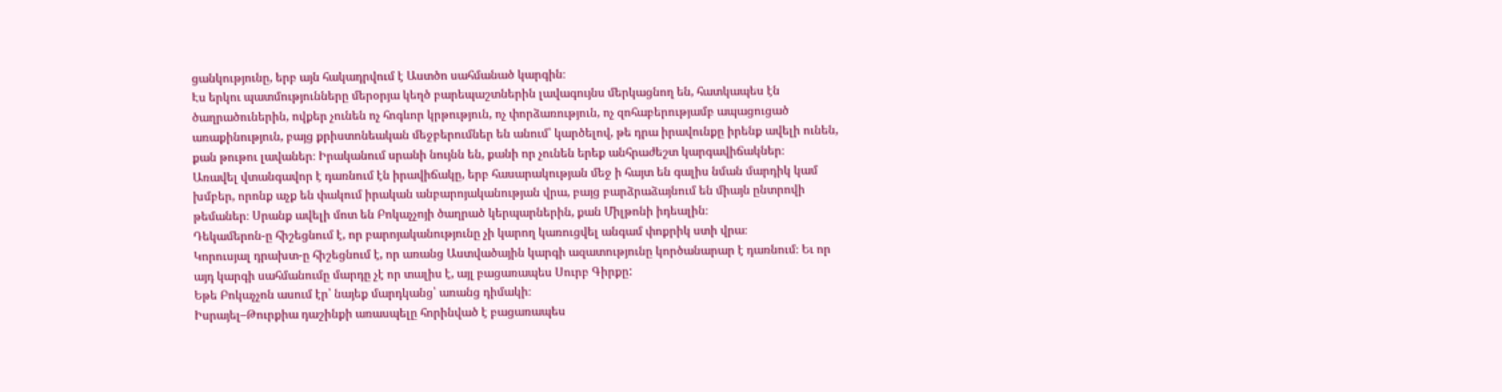ցանկությունը, երբ այն հակադրվում է Աստծո սահմանած կարգին։
Էս երկու պատմությունները մերօրյա կեղծ բարեպաշտներին լավագույնս մերկացնող են, հատկապես էն ծաղրածուներին, ովքեր չունեն ոչ հոգևոր կրթություն, ոչ փորձառություն, ոչ զոհաբերությամբ ապացուցած առաքինություն, բայց քրիստոնեական մեջբերումներ են անում՝ կարծելով, թե դրա իրավունքը իրենք ավելի ունեն, քան թութու լավաներ։ Իրականում սրանի նույնն են, քանի որ չունեն երեք անհրաժեշտ կարգավիճակներ։
Առավել վտանգավոր է դառնում էն իրավիճակը, երբ հասարակության մեջ ի հայտ են գալիս նման մարդիկ կամ խմբեր, որոնք աչք են փակում իրական անբարոյականության վրա, բայց բարձրաձայնում են միայն ընտրովի թեմաներ։ Սրանք ավելի մոտ են Բոկաչչոյի ծաղրած կերպարներին, քան Միլթոնի իդեալին։
Դեկամերոն-ը հիշեցնում է, որ բարոյականությունը չի կարող կառուցվել անգամ փոքրիկ ստի վրա։
Կորուսյալ դրախտ-ը հիշեցնում է, որ առանց Աստվածային կարգի ազատությունը կործանարար է դառնում։ Եւ որ այդ կարգի սահմանումը մարդը չէ որ տալիս է, այլ բացառապես Սուրբ Գիրքը:
Եթե Բոկաչչոն ասում էր՝ նայեք մարդկանց՝ առանց դիմակի։
Իսրայել–Թուրքիա դաշինքի առասպելը հորինված է բացառապես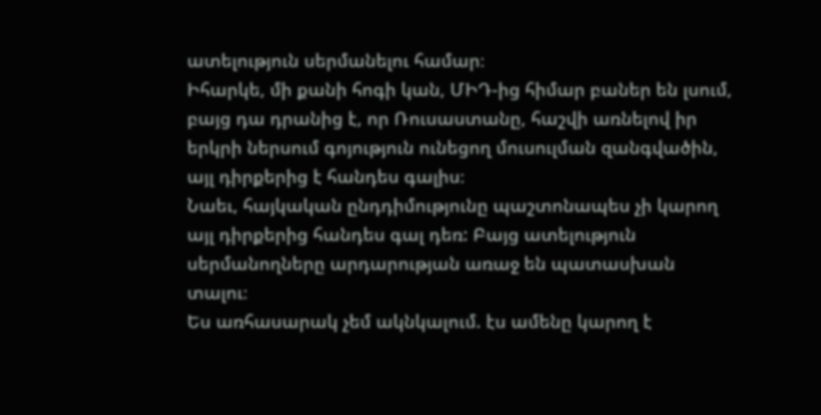ատելություն սերմանելու համար։
Իհարկե, մի քանի հոգի կան, ՄԻԴ-ից հիմար բաներ են լսում, բայց դա դրանից է, որ Ռուսաստանը, հաշվի առնելով իր երկրի ներսում գոյություն ունեցող մուսուլման զանգվածին, այլ դիրքերից է հանդես գալիս։
Նաեւ, հայկական ընդդիմությունը պաշտոնապես չի կարող այլ դիրքերից հանդես գալ դեռ: Բայց ատելություն սերմանողները արդարության առաջ են պատասխան տալու։
Ես առհասարակ չեմ ակնկալում. էս ամենը կարող է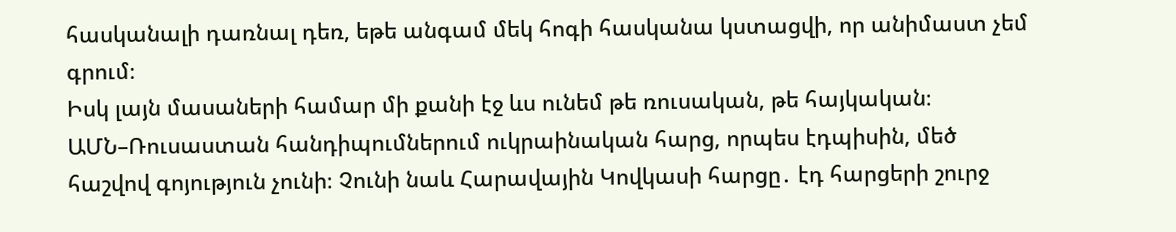հասկանալի դառնալ դեռ, եթե անգամ մեկ հոգի հասկանա կստացվի, որ անիմաստ չեմ գրում։
Իսկ լայն մասաների համար մի քանի էջ ևս ունեմ թե ռուսական, թե հայկական։
ԱՄՆ–Ռուսաստան հանդիպումներում ուկրաինական հարց, որպես էդպիսին, մեծ հաշվով գոյություն չունի։ Չունի նաև Հարավային Կովկասի հարցը․ էդ հարցերի շուրջ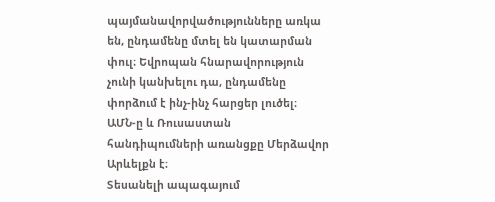պայմանավորվածությունները առկա են, ընդամենը մտել են կատարման փուլ։ Եվրոպան հնարավորություն չունի կանխելու դա, ընդամենը փորձում է ինչ-ինչ հարցեր լուծել։
ԱՄՆ-ը և Ռուսաստան հանդիպումների առանցքը Մերձավոր Արևելքն է։
Տեսանելի ապագայում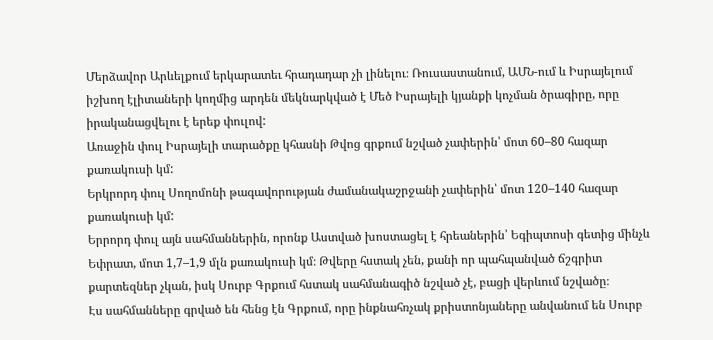Մերձավոր Արևելքում երկարատեւ հրադադար չի լինելու։ Ռուսաստանում, ԱՄՆ-ում և Իսրայելում իշխող էլիտաների կողմից արդեն մեկնարկված է Մեծ Իսրայելի կյանքի կոչման ծրագիրը, որը իրականացվելու է երեք փուլով:
Առաջին փուլ Իսրայելի տարածքը կհասնի Թվոց գրքում նշված չափերին՝ մոտ 60–80 հազար քառակուսի կմ:
Երկրորդ փուլ Սողոմոնի թագավորության ժամանակաշրջանի չափերին՝ մոտ 120–140 հազար քառակուսի կմ:
Երրորդ փուլ այն սահմաններին, որոնք Աստված խոստացել է հրեաներին՝ Եգիպտոսի գետից մինչև Եփրատ, մոտ 1,7–1,9 մլն քառակուսի կմ։ Թվերը հստակ չեն, քանի որ պահպանված ճշգրիտ քարտեզներ չկան, իսկ Սուրբ Գրքում հստակ սահմանագիծ նշված չէ, բացի վերևում նշվածը։
Էս սահմանները գրված են հենց էն Գրքում, որը ինքնահռչակ քրիստոնյաները անվանում են Սուրբ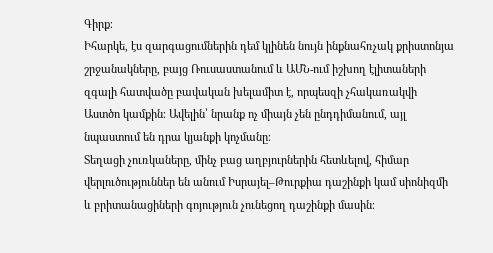Գիրք։
Իհարկե, էս զարգացումներին դեմ կլինեն նույն ինքնահռչակ քրիստոնյա շրջանակները, բայց Ռուսաստանում և ԱՄՆ-ում իշխող էլիտաների զգալի հատվածը բավական խելամիտ է, որպեսզի չհակառակվի Աստծո կամքին։ Ավելին՝ նրանք ոչ միայն չեն ընդդիմանում, այլ նպաստում են դրա կյանքի կոչմանը։
Տեղացի չուռկաները, մինչ բաց աղբյուրներին հետևելով, հիմար վերլուծություններ են անում Իսրայել–Թուրքիա դաշինքի կամ սիոնիզմի և բրիտանացիների գոյություն չունեցող դաշինքի մասին։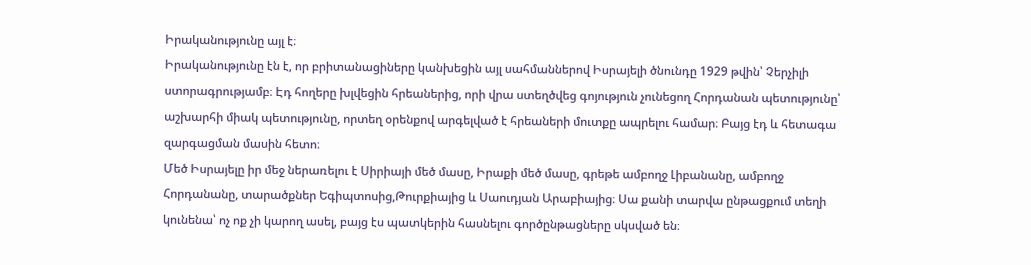Իրականությունը այլ է։
Իրականությունը էն է, որ բրիտանացիները կանխեցին այլ սահմաններով Իսրայելի ծնունդը 1929 թվին՝ Չերչիլի ստորագրությամբ։ Էդ հողերը խլվեցին հրեաներից, որի վրա ստեղծվեց գոյություն չունեցող Հորդանան պետությունը՝ աշխարհի միակ պետությունը, որտեղ օրենքով արգելված է հրեաների մուտքը ապրելու համար։ Բայց էդ և հետագա զարգացման մասին հետո։
Մեծ Իսրայելը իր մեջ ներառելու է Սիրիայի մեծ մասը, Իրաքի մեծ մասը, գրեթե ամբողջ Լիբանանը, ամբողջ Հորդանանը, տարածքներ Եգիպտոսից,Թուրքիայից և Սաուդյան Արաբիայից։ Սա քանի տարվա ընթացքում տեղի կունենա՝ ոչ ոք չի կարող ասել, բայց էս պատկերին հասնելու գործընթացները սկսված են։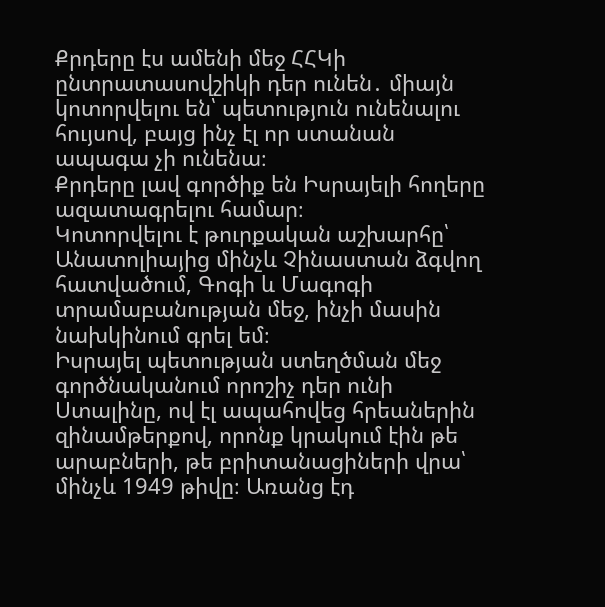Քրդերը էս ամենի մեջ ՀՀԿի ընտրատասովշիկի դեր ունեն․ միայն կոտորվելու են՝ պետություն ունենալու հույսով, բայց ինչ էլ որ ստանան ապագա չի ունենա։
Քրդերը լավ գործիք են Իսրայելի հողերը ազատագրելու համար։
Կոտորվելու է թուրքական աշխարհը՝ Անատոլիայից մինչև Չինաստան ձգվող հատվածում, Գոգի և Մագոգի տրամաբանության մեջ, ինչի մասին նախկինում գրել եմ։
Իսրայել պետության ստեղծման մեջ գործնականում որոշիչ դեր ունի Ստալինը, ով էլ ապահովեց հրեաներին զինամթերքով, որոնք կրակում էին թե արաբների, թե բրիտանացիների վրա՝ մինչև 1949 թիվը։ Առանց էդ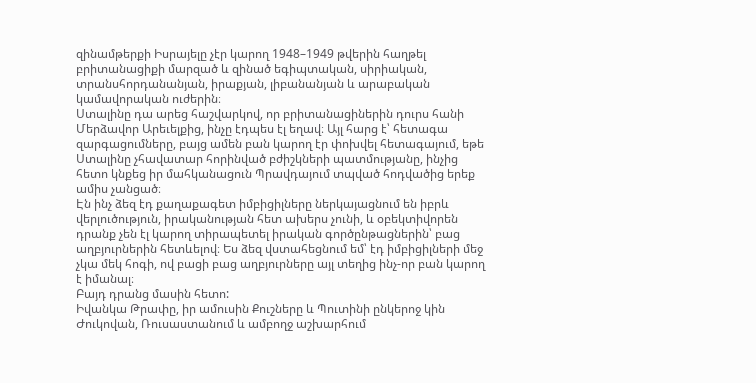զինամթերքի Իսրայելը չէր կարող 1948–1949 թվերին հաղթել բրիտանացիքի մարզած և զինած եգիպտական, սիրիական, տրանսհորդանանյան, իրաքյան, լիբանանյան և արաբական կամավորական ուժերին։
Ստալինը դա արեց հաշվարկով, որ բրիտանացիներին դուրս հանի Մերձավոր Արեւելքից, ինչը էդպես էլ եղավ։ Այլ հարց է՝ հետագա զարգացումները, բայց ամեն բան կարող էր փոխվել հետագայում, եթե Ստալինը չհավատար հորինված բժիշկների պատմությանը, ինչից հետո կնքեց իր մահկանացուն Պրավդայում տպված հոդվածից երեք ամիս չանցած։
Էն ինչ ձեզ էդ քաղաքագետ իմբիցիլները ներկայացնում են իբրև վերլուծություն, իրականության հետ ախերս չունի, և օբեկտիվորեն դրանք չեն էլ կարող տիրապետել իրական գործընթացներին՝ բաց աղբյուրներին հետևելով։ Ես ձեզ վստահեցնում եմ՝ էդ իմբիցիլների մեջ չկա մեկ հոգի, ով բացի բաց աղբյուրները այլ տեղից ինչ-որ բան կարող է իմանալ։
Բայդ դրանց մասին հետո:
Իվանկա Թրափը, իր ամուսին Քուշները և Պուտինի ընկերոջ կին Ժուկովան, Ռուսաստանում և ամբողջ աշխարհում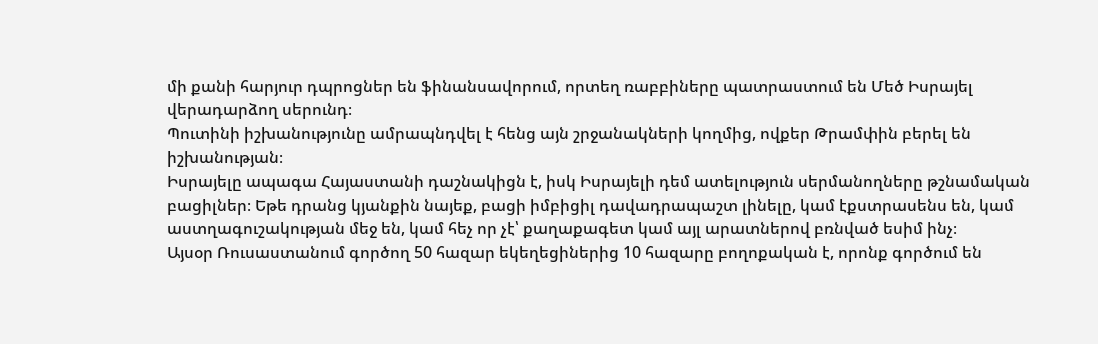մի քանի հարյուր դպրոցներ են ֆինանսավորում, որտեղ ռաբբիները պատրաստում են Մեծ Իսրայել վերադարձող սերունդ։
Պուտինի իշխանությունը ամրապնդվել է հենց այն շրջանակների կողմից, ովքեր Թրամփին բերել են իշխանության։
Իսրայելը ապագա Հայաստանի դաշնակիցն է, իսկ Իսրայելի դեմ ատելություն սերմանողները թշնամական բացիլներ։ Եթե դրանց կյանքին նայեք, բացի իմբիցիլ դավադրապաշտ լինելը, կամ էքստրասենս են, կամ աստղագուշակության մեջ են, կամ հեչ որ չէ՝ քաղաքագետ կամ այլ արատներով բռնված եսիմ ինչ։
Այսօր Ռուսաստանում գործող 50 հազար եկեղեցիներից 10 հազարը բողոքական է, որոնք գործում են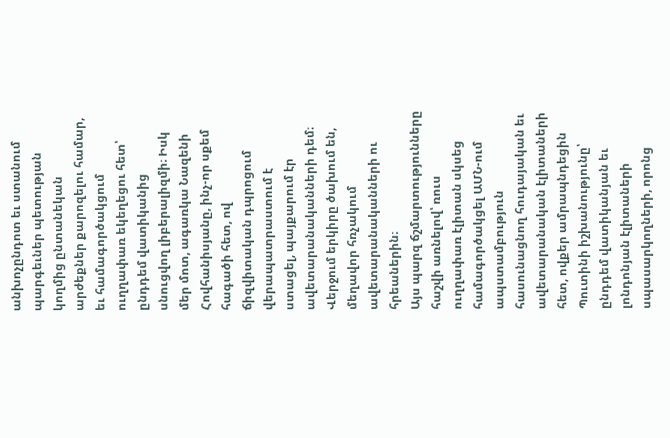անխոչընդոտ եւ ստանում պարգեւներ պետության կողմից ընտանեկան արժեքներ քարոզելու համար, եւ համագործակցում ուղղափառ եկեղեցու հետ՝ ընդդեմ վատիկանից սնուցվող լիբերալիզմի։ Իսկ մեր մոտ, ագառկա Նազենի Հովհանիսյանը, ինչ-որ սքեմ հագածի հետ, ով ճիզվիտական դպրոցում վերապատրաստում է ստացել, պայքարում էր ավետարանականների դեմ։ Վերջում երկիրը ծախում են, մեղավոր հռչակում ավետարանականների ու հրեաներին։
Այս պարզ ճշմարտությունները հաշվի առնելով՝ ռուս ուղղափառ էլիտան սկսեց համագործակցել ԱՄՆ-ում ապստամբություն հասունացնող հուդայական եւ ավետարանական էլիտաների հետ, ովքեր ամրապնդեցին Պուտինի իշխանությունը՝ ընդդեմ վատիկանյան եւ լոնդոնյան էլիտաների սպասարկողների, որոնց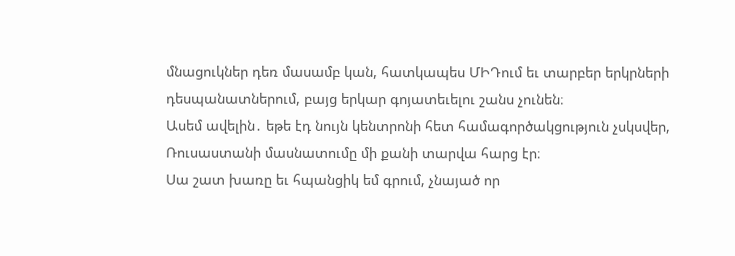մնացուկներ դեռ մասամբ կան, հատկապես ՄԻԴում եւ տարբեր երկրների դեսպանատներում, բայց երկար գոյատեւելու շանս չունեն։
Ասեմ ավելին․ եթե էդ նույն կենտրոնի հետ համագործակցություն չսկսվեր, Ռուսաստանի մասնատումը մի քանի տարվա հարց էր։
Սա շատ խառը եւ հպանցիկ եմ գրում, չնայած որ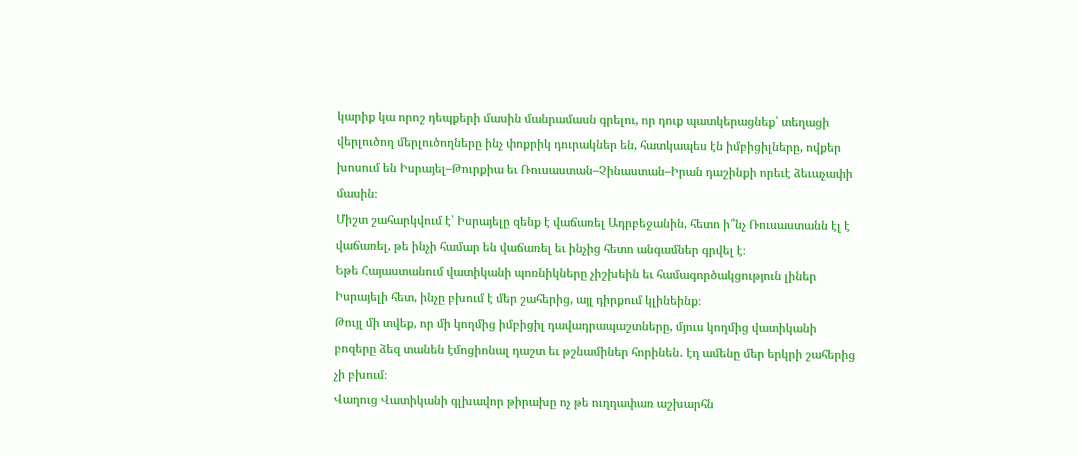կարիք կա որոշ դեպքերի մասին մանրամասն գրելու, որ դուք պատկերացնեք՝ տեղացի վերլուծող մերլուծողները ինչ փոքրիկ դուրակներ են, հատկապես էն իմբիցիլները, ովքեր խոսում են Իսրայել–Թուրքիա եւ Ռուսաստան–Չինաստան–Իրան դաշինքի որեւէ ձեւաչափի մասին։
Միշտ շահարկվում է՝ Իսրայելը զենք է վաճառել Ադրբեջանին, հետո ի՞նչ Ռուսաստանն էլ է վաճառել, թե ինչի համար են վաճառել եւ ինչից հետո անգամներ գրվել է։
Եթե Հայաստանում վատիկանի պոռնիկները չիշխեին եւ համագործակցություն լիներ Իսրայելի հետ, ինչը բխում է մեր շահերից, այլ դիրքում կլինեինք։
Թույլ մի տվեք, որ մի կողմից իմբիցիլ դավադրապաշտները, մյուս կողմից վատիկանի բոզերը ձեզ տանեն էմոցիոնալ դաշտ եւ թշնամիներ հորինեն․ էդ ամենը մեր երկրի շահերից չի բխում։
Վաղուց Վատիկանի գլխավոր թիրախը ոչ թե ուղղափառ աշխարհն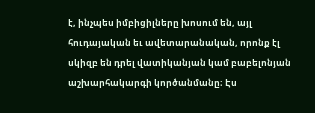է, ինչպես իմբիցիլները խոսում են, այլ հուդայական եւ ավետարանական, որոնք էլ սկիզբ են դրել վատիկանյան կամ բաբելոնյան աշխարհակարգի կործանմանը։ Էս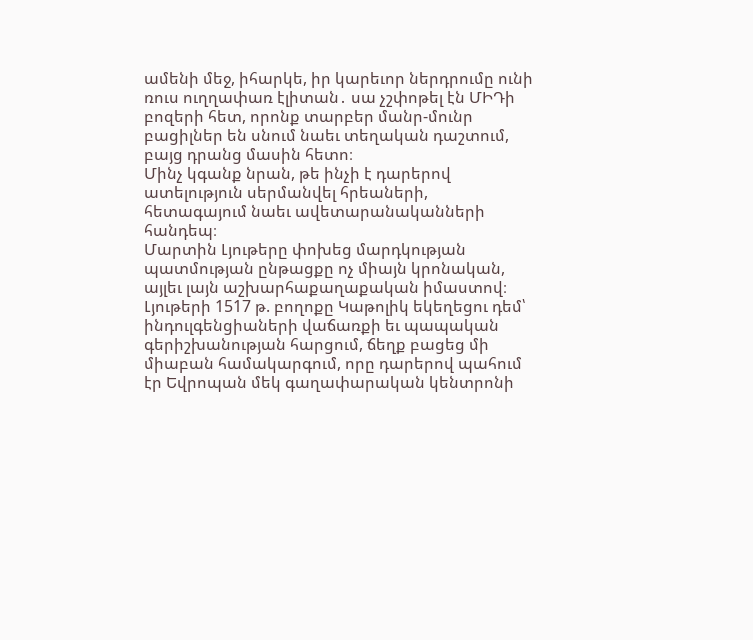ամենի մեջ, իհարկե, իր կարեւոր ներդրումը ունի ռուս ուղղափառ էլիտան․ սա չշփոթել էն ՄԻԴի բոզերի հետ, որոնք տարբեր մանր-մունր բացիլներ են սնում նաեւ տեղական դաշտում, բայց դրանց մասին հետո։
Մինչ կգանք նրան, թե ինչի է դարերով ատելություն սերմանվել հրեաների, հետագայում նաեւ ավետարանականների հանդեպ։
Մարտին Լյութերը փոխեց մարդկության պատմության ընթացքը ոչ միայն կրոնական, այլեւ լայն աշխարհաքաղաքական իմաստով։ Լյութերի 1517 թ. բողոքը Կաթոլիկ եկեղեցու դեմ՝ ինդուլգենցիաների վաճառքի եւ պապական գերիշխանության հարցում, ճեղք բացեց մի միաբան համակարգում, որը դարերով պահում էր Եվրոպան մեկ գաղափարական կենտրոնի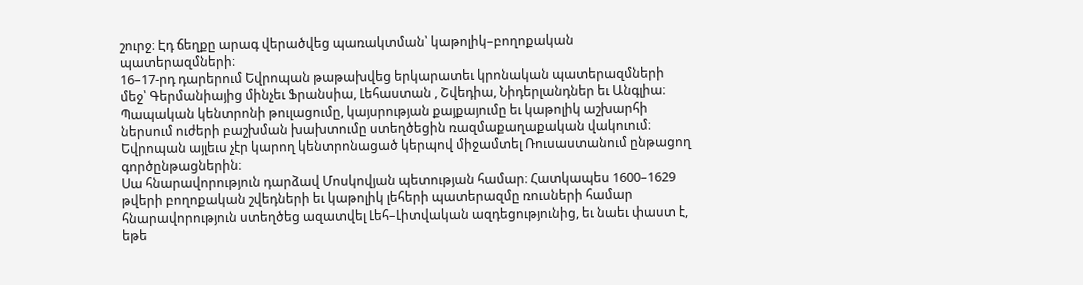շուրջ։ Էդ ճեղքը արագ վերածվեց պառակտման՝ կաթոլիկ–բողոքական պատերազմների։
16–17-րդ դարերում Եվրոպան թաթախվեց երկարատեւ կրոնական պատերազմների մեջ՝ Գերմանիայից մինչեւ Ֆրանսիա, Լեհաստան , Շվեդիա, Նիդերլանդներ եւ Անգլիա։ Պապական կենտրոնի թուլացումը, կայսրության քայքայումը եւ կաթոլիկ աշխարհի ներսում ուժերի բաշխման խախտումը ստեղծեցին ռազմաքաղաքական վակուում։ Եվրոպան այլեւս չէր կարող կենտրոնացած կերպով միջամտել Ռուսաստանում ընթացող գործընթացներին։
Սա հնարավորություն դարձավ Մոսկովյան պետության համար։ Հատկապես 1600–1629 թվերի բողոքական շվեդների եւ կաթոլիկ լեհերի պատերազմը ռուսների համար հնարավորություն ստեղծեց ազատվել Լեհ–Լիտվական ազդեցությունից, եւ նաեւ փաստ է, եթե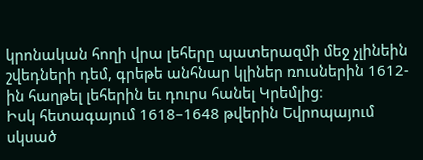կրոնական հողի վրա լեհերը պատերազմի մեջ չլինեին շվեդների դեմ, գրեթե անհնար կլիներ ռուսներին 1612-ին հաղթել լեհերին եւ դուրս հանել Կրեմլից։
Իսկ հետագայում 1618–1648 թվերին Եվրոպայում սկսած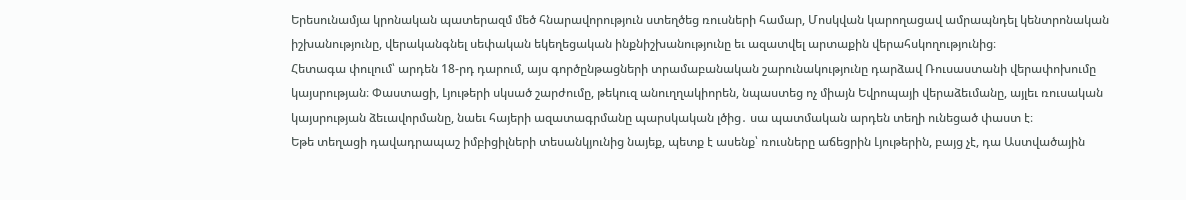Երեսունամյա կրոնական պատերազմ մեծ հնարավորություն ստեղծեց ռուսների համար, Մոսկվան կարողացավ ամրապնդել կենտրոնական իշխանությունը, վերականգնել սեփական եկեղեցական ինքնիշխանությունը եւ ազատվել արտաքին վերահսկողությունից։
Հետագա փուլում՝ արդեն 18-րդ դարում, այս գործընթացների տրամաբանական շարունակությունը դարձավ Ռուսաստանի վերափոխումը կայսրության։ Փաստացի, Լյութերի սկսած շարժումը, թեկուզ անուղղակիորեն, նպաստեց ոչ միայն Եվրոպայի վերաձեւմանը, այլեւ ռուսական կայսրության ձեւավորմանը, նաեւ հայերի ազատագրմանը պարսկական լծից․ սա պատմական արդեն տեղի ունեցած փաստ է։
Եթե տեղացի դավադրապաշ իմբիցիլների տեսանկյունից նայեք, պետք է ասենք՝ ռուսները աճեցրին Լյութերին, բայց չէ, դա Աստվածային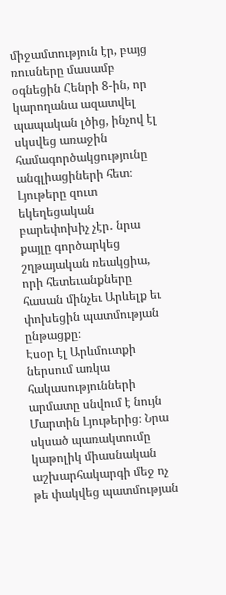միջամտություն էր, բայց ռուսները մասամբ օգնեցին Հենրի 8-ին, որ կարողանա ազատվել պապական լծից, ինչով էլ սկսվեց առաջին համագործակցությունը անգլիացիների հետ։
Լյութերը զուտ եկեղեցական բարեփոխիչ չէր․ նրա քայլը գործարկեց շղթայական ռեակցիա, որի հետեւանքները հասան մինչեւ Արևելք եւ փոխեցին պատմության ընթացքը։
Էսօր էլ Արևմուտքի ներսում առկա հակասությունների արմատը սնվում է նույն Մարտին Լյութերից։ Նրա սկսած պառակտումը կաթոլիկ միասնական աշխարհակարգի մեջ ոչ թե փակվեց պատմության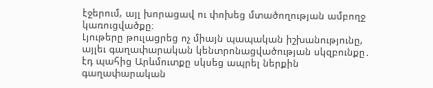էջերում, այլ խորացավ ու փոխեց մտածողության ամբողջ կառուցվածքը։
Լյութերը թուլացրեց ոչ միայն պապական իշխանությունը, այլեւ գաղափարական կենտրոնացվածության սկզբունքը․ էդ պահից Արևմուտքը սկսեց ապրել ներքին գաղափարական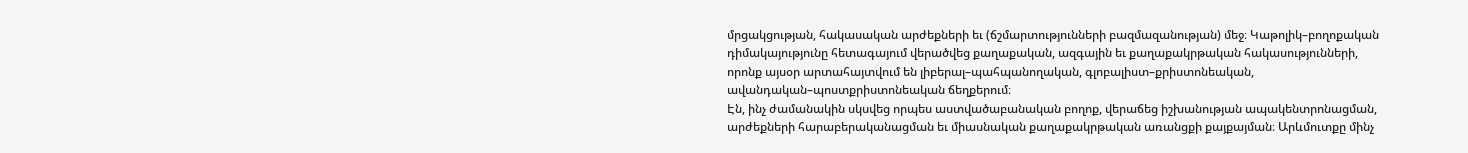մրցակցության, հակասական արժեքների եւ (ճշմարտությունների բազմազանության) մեջ։ Կաթոլիկ–բողոքական դիմակայությունը հետագայում վերածվեց քաղաքական, ազգային եւ քաղաքակրթական հակասությունների, որոնք այսօր արտահայտվում են լիբերալ–պահպանողական, գլոբալիստ–քրիստոնեական, ավանդական–պոստքրիստոնեական ճեղքերում։
Էն, ինչ ժամանակին սկսվեց որպես աստվածաբանական բողոք, վերաճեց իշխանության ապակենտրոնացման, արժեքների հարաբերականացման եւ միասնական քաղաքակրթական առանցքի քայքայման։ Արևմուտքը մինչ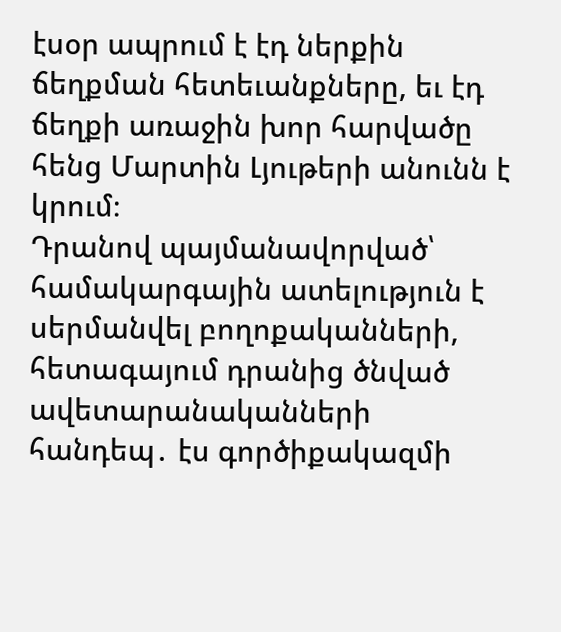էսօր ապրում է էդ ներքին ճեղքման հետեւանքները, եւ էդ ճեղքի առաջին խոր հարվածը հենց Մարտին Լյութերի անունն է կրում։
Դրանով պայմանավորված՝ համակարգային ատելություն է սերմանվել բողոքականների, հետագայում դրանից ծնված ավետարանականների հանդեպ․ էս գործիքակազմի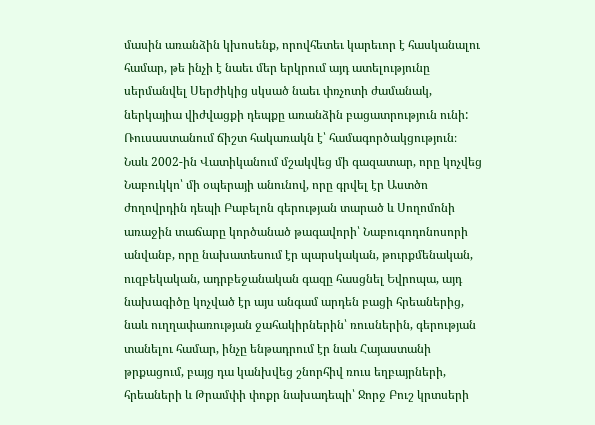մասին առանձին կխոսենք, որովհետեւ կարեւոր է հասկանալու համար, թե ինչի է նաեւ մեր երկրում այդ ատելությունը սերմանվել Սերժիկից սկսած նաեւ փռչոտի ժամանակ, ներկայիա վիժվացքի դեպքը առանձին բացատրություն ունի:
Ռուսաստանում ճիշտ հակառակն է՝ համագործակցություն։
Նաև 2002-ին Վատիկանում մշակվեց մի գազատար, որը կոչվեց Նաբուկկո՝ մի օպերայի անունով, որը գրվել էր Աստծո ժողովրդին դեպի Բաբելոն գերության տարած և Սողոմոնի առաջին տաճարը կործանած թագավորի՝ Նաբուգոդոնոսորի անվանբ, որը նախատեսում էր պարսկական, թուրքմենական, ուզբեկական, ադրբեջանական գազը հասցնել Եվրոպա, այդ նախագիծը կոչված էր այս անգամ արդեն բացի հրեաներից, նաև ուղղափառության ջահակիրներին՝ ռուսներին, գերության տանելու համար, ինչը ենթադրում էր նաև Հայաստանի թրքացում, բայց դա կանխվեց շնորհիվ ռուս եղբայրների, հրեաների և Թրամփի փոքր նախադեպի՝ Ջորջ Բուշ կրտսերի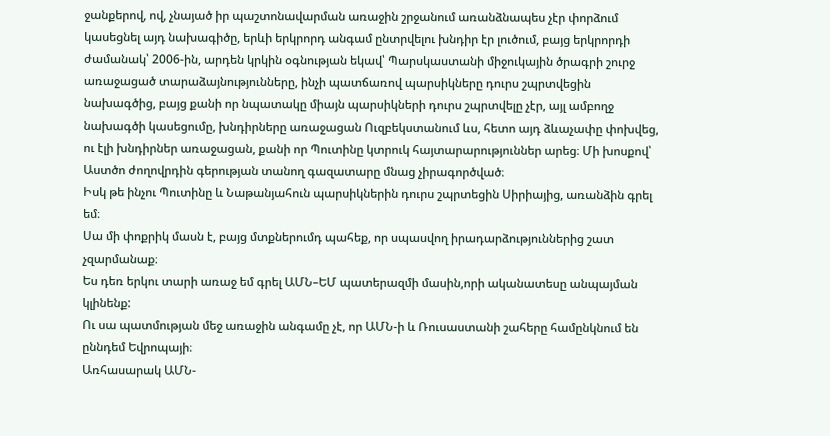ջանքերով, ով, չնայած իր պաշտոնավարման առաջին շրջանում առանձնապես չէր փորձում կասեցնել այդ նախագիծը, երևի երկրորդ անգամ ընտրվելու խնդիր էր լուծում, բայց երկրորդի ժամանակ՝ 2006-ին, արդեն կրկին օգնության եկավ՝ Պարսկաստանի միջուկային ծրագրի շուրջ առաջացած տարաձայնությունները, ինչի պատճառով պարսիկները դուրս շպրտվեցին նախագծից, բայց քանի որ նպատակը միայն պարսիկների դուրս շպրտվելը չէր, այլ ամբողջ նախագծի կասեցումը, խնդիրները առաջացան Ուզբեկստանում ևս, հետո այդ ձևաչափը փոխվեց, ու էլի խնդիրներ առաջացան, քանի որ Պուտինը կտրուկ հայտարարություններ արեց։ Մի խոսքով՝ Աստծո ժողովրդին գերության տանող գազատարը մնաց չիրագործված։
Իսկ թե ինչու Պուտինը և Նաթանյահուն պարսիկներին դուրս շպրտեցին Սիրիայից, առանձին գրել եմ։
Սա մի փոքրիկ մասն է, բայց մտքներումդ պահեք, որ սպասվող իրադարձություններից շատ չզարմանաք։
Ես դեռ երկու տարի առաջ եմ գրել ԱՄՆ–ԵՄ պատերազմի մասին,որի ականատեսը անպայման կլինենք:
Ու սա պատմության մեջ առաջին անգամը չէ, որ ԱՄՆ-ի և Ռուսաստանի շահերը համընկնում են ըննդեմ Եվրոպայի։
Առհասարակ ԱՄՆ-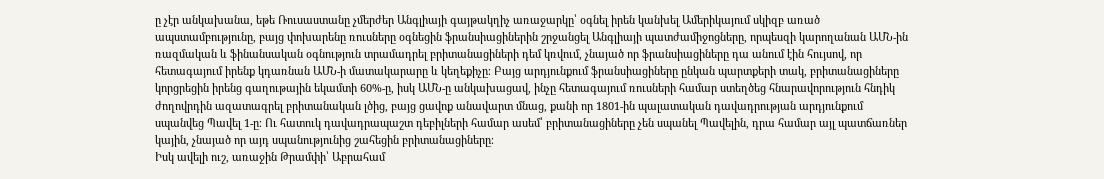ը չէր անկախանա, եթե Ռուսաստանը չմերժեր Անգլիայի գայթակղիչ առաջարկը՝ օգնել իրեն կանխել Ամերիկայում սկիզբ առած ապստամբությունը, բայց փոխարենը ռուսները օգնեցին ֆրանսիացիներին շրջանցել Անգլիայի պատժամիջոցները, որպեսզի կարողանան ԱՄՆ-ին ռազմական և ֆինանսական օգնություն տրամադրել բրիտանացիների դեմ կռվում, չնայած որ ֆրանսիացիները դա անում էին հույսով, որ հետագայում իրենք կդառնան ԱՄՆ-ի մատակարարը և կեղեքիչը։ Բայց արդյունքում ֆրանսիացիները ընկան պարտքերի տակ, բրիտանացիները կորցրեցին իրենց գաղութային եկամտի 60%-ը, իսկ ԱՄՆ-ը անկախացավ, ինչը հետագայում ռուսների համար ստեղծեց հնարավորություն հնդիկ ժողովրդին ազատագրել բրիտանական լծից, բայց ցավոք անավարտ մնաց, քանի որ 1801-ին պալատական դավադրության արդյունքում սպանվեց Պավել 1-ը։ Ու հատուկ դավադրապաշտ դեբիլների համար ասեմ՝ բրիտանացիները չեն սպանել Պավելին, դրա համար այլ պատճառներ կային, չնայած որ այդ սպանությունից շահեցին բրիտանացիները։
Իսկ ավելի ուշ, առաջին Թրամփի՝ Աբրահամ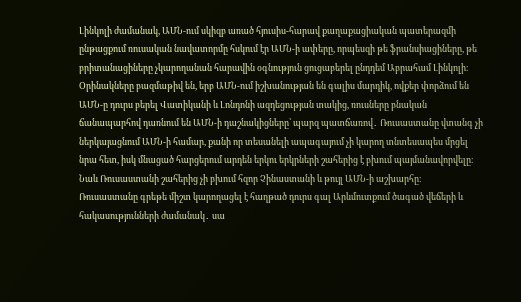Լինկոլի ժամանակ, ԱՄՆ-ում սկիզբ առած հյուսիս-հարավ քաղաքացիական պատերազմի ընթացքում ռուսական նավատորմը հսկում էր ԱՄՆ-ի ափերը, որպեսզի թե ֆրանսիացիները, թե բրիտանացիները չկարողանան հարավին օգնություն ցուցաբերել ընդդեմ Աբրահամ Լինկոլի։
Օրինակները բազմաթիվ են, երբ ԱՄՆ-ում իշխանության են գալիս մարդիկ, ովքեր փորձում են ԱՄՆ-ը դուրս բերել Վատիկանի և Լոնդոնի ազդեցության տակից, ռուսները բնական ճանապարհով դառնում են ԱՄՆ-ի դաշնակիցները՝ պարզ պատճառով․ Ռուսաստանը վտանգ չի ներկայացնում ԱՄՆ-ի համար, քանի որ տեսանելի ապագայում չի կարող տնտեսապես մրցել նրա հետ, իսկ մնացած հարցերում արդեն երկու երկրների շահերից է բխում պայմանավորվելը։ Նաև Ռուսաստանի շահերից չի բխում հզոր Չինաստանի և թույլ ԱՄՆ-ի աշխարհը։
Ռուսաստանը գրեթե միշտ կարողացել է հաղթած դուրս գալ Արևմուտքում ծագած վեճերի և հակասությունների ժամանակ․ սա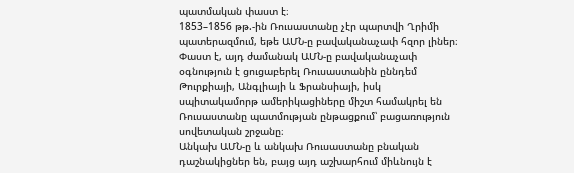պատմական փաստ է։
1853–1856 թթ.-ին Ռուսաստանը չէր պարտվի Ղրիմի պատերազմում, եթե ԱՄՆ-ը բավականաչափ հզոր լիներ։ Փաստ է, այդ ժամանակ ԱՄՆ-ը բավականաչափ օգնություն է ցուցաբերել Ռուսաստանին ըննդեմ Թուրքիայի, Անգլիայի և Ֆրանսիայի, իսկ սպիտակամորթ ամերիկացիները միշտ համակրել են Ռուսաստանը պատմության ընթացքում՝ բացառություն սովետական շրջանը։
Անկախ ԱՄՆ-ը և անկախ Ռուսաստանը բնական դաշնակիցներ են, բայց այդ աշխարհում միևնույն է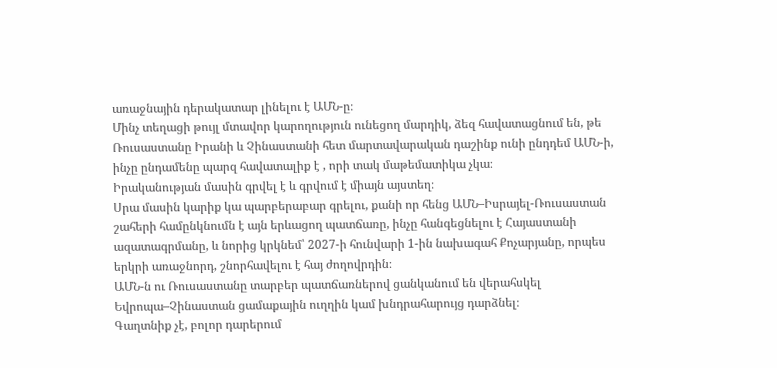առաջնային դերակատար լինելու է ԱՄՆ-ը։
Մինչ տեղացի թույլ մտավոր կարողություն ունեցող մարդիկ, ձեզ հավատացնում են, թե Ռուսաստանը Իրանի և Չինաստանի հետ մարտավարական դաշինք ունի ընդդեմ ԱՄՆ-ի, ինչը ընդամենը պարզ հավատալիք է , որի տակ մաթեմատիկա չկա։
Իրականության մասին գրվել է և գրվում է միայն այստեղ։
Սրա մասին կարիք կա պարբերաբար գրելու, քանի որ հենց ԱՄՆ–Իսրայել-Ռուսաստան շահերի համընկնումն է այն երևացող պատճառը, ինչը հանգեցնելու է Հայաստանի ազատագրմանը, և նորից կրկնեմ՝ 2027-ի հունվարի 1-ին նախագահ Քոչարյանը, որպես երկրի առաջնորդ, շնորհավելու է հայ ժողովրդին։
ԱՄՆ-ն ու Ռուսաստանը տարբեր պատճառներով ցանկանում են վերահսկել Եվրոպա–Չինաստան ցամաքային ուղղին կամ խնդրահարույց դարձնել։
Գաղտնիք չէ, բոլոր դարերում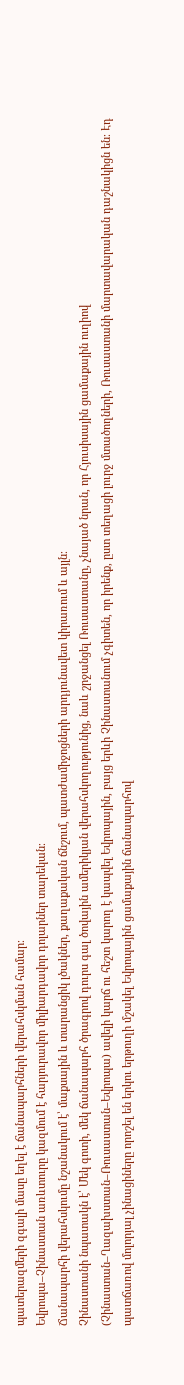պատերազմերի զգալի մասը եղել է ճանապարհների վերահսկման համար։
Եվրոպա–Չինաստան առևտուրը կազմում է հարյուրավոր միլիարդավոր դոլարներ տարեկան։
Ճանապարհի վերահսկումը նշանակում է՝ մաքսային և տարանցիկ լծակներ, քաղաքական ճնշում, պատժամիջոցների արդյունավետ կիրառում և այլն։
Չինաստանի նպատակն է՝ Մեկ գոտի, մեկ ճանապարհ ծրագրով դուրս գալ ծովային ամերիկյան վերահսկողությունից, նաև շրջանցել Ռուսաստանը, չնայած նրան, որ Հյուսիսային ցամաքային ուղիով (Չինաստան–Ղազախստան–Ռուսաստան–Եվրոպա) ավելի կարճ ու հեշտ կարող է կապվել Եվրոպային, բայց երևի Չինաստանում չգիտեն, որ իրենք, ըստ տեղացի լուրջ մտածողների, Ռուսաստանի մարտավարական դաշնակիցն են։ Էդ պատճառով մոլորյալ չինացիները որոշել են երկու երթուղի մշակել Եվրոպային ցամաքային ճանապարհով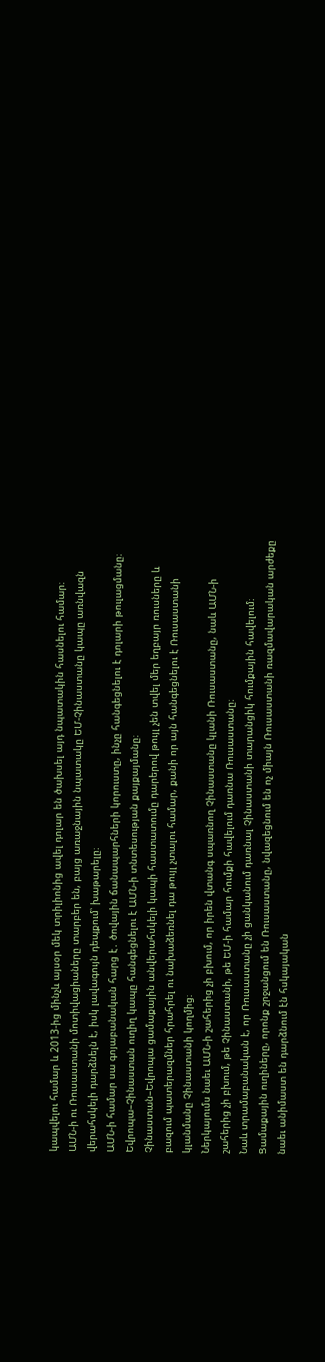կապվելու համար և 2013-ից մինչև այսօր մեկ տրիլիոնից ավել դոլար են ծախսել այդ նպատակին հասնելու համար։
ԱՄՆ-ի ու Ռուսաստանի մոտիվացիաները տարբեր են, բայց առաջնային նպատակը ԵՄ-Չինաստանը կապը առնվազն վերահսկելի դարձնելն է, իսկ լավագույն դեպքում՝ խաթարելը։
ԱՄՆ-ի համար սա գոյաբանական հարց է․ ծովային ճանապարհների կորուստը, ինչը հանգեցնելու է դոլարի թուլացմանը։
Եվրոպա–Չինաստան ուղիղ կապը հանգեցնելու է ԱՄՆ-ի տնտեսության քայքայմանը։
Չինաստան–Եվրոպա ցամաքային անվերահսկելի կապի հաստատումը դարերով թույլ չեն տվել մեր եղբայր ռուսները և բազում պատերազմներ հրահրել ու նախաձեռնել դա թույլ չտալու համար, քանի որ այն հանգեցնելու է Ռուսաստանի կլանմանը Չինաստանի կողմից։
Ներկայումս նաեւ ԱՄՆ-ի շահերից չի բխում, որ իրեն վտանգ սպառնող Չինաստանը կլանի Ռուսաստանը, նաև ԱՄՆ-ի շահերից չի բխում, թե Չինաստանի, թե ԵՄ-ի համար հումքի հավելում դառնա Ռուսաստանը։
Նաև տրամաբանական է, որ Ռուսաստանը չի ցանկանում դառնալ Չինաստանի տարանցիկ հումքային հավելում։
Ցամաքային ուղիները, որոնք շրջանցում են Ռուսաստանը, նվազեցնում են ոչ միայն Ռուսաստանի ռազմավարական արժեքը նաեւ անիմաստ են դարձնում էն հսկայական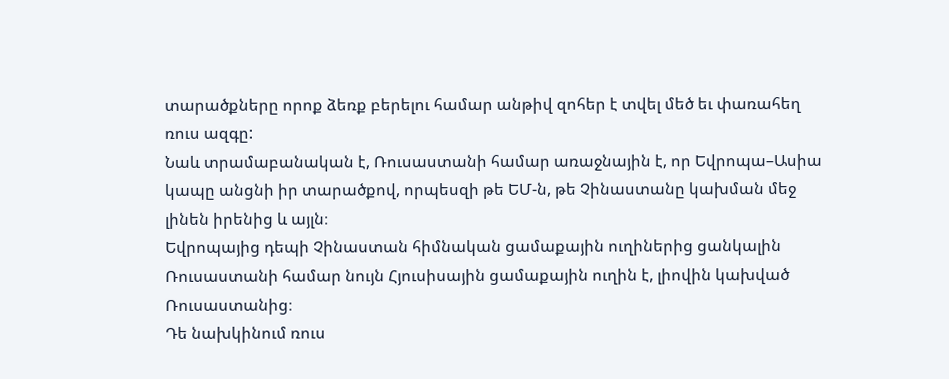տարածքները որոք ձեռք բերելու համար անթիվ զոհեր է տվել մեծ եւ փառահեղ ռուս ազգը:
Նաև տրամաբանական է, Ռուսաստանի համար առաջնային է, որ Եվրոպա–Ասիա կապը անցնի իր տարածքով, որպեսզի թե ԵՄ-ն, թե Չինաստանը կախման մեջ լինեն իրենից և այլն։
Եվրոպայից դեպի Չինաստան հիմնական ցամաքային ուղիներից ցանկալին Ռուսաստանի համար նույն Հյուսիսային ցամաքային ուղին է, լիովին կախված Ռուսաստանից։
Դե նախկինում ռուս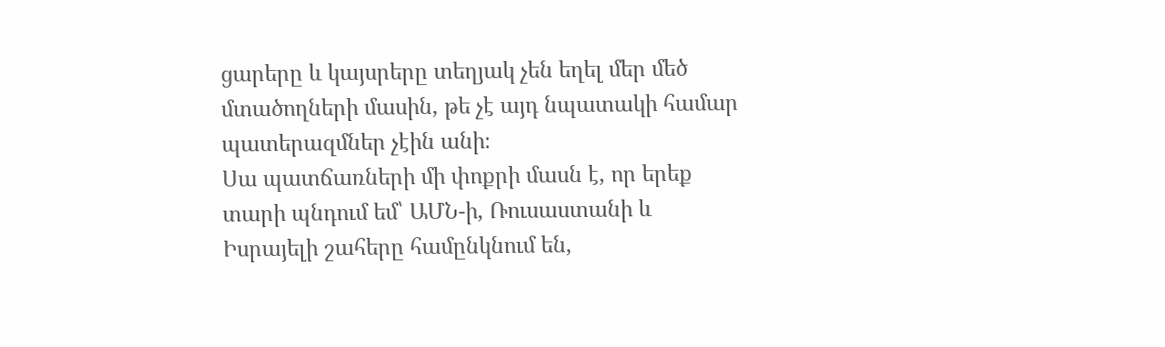ցարերը և կայսրերը տեղյակ չեն եղել մեր մեծ մտածողների մասին, թե չէ այդ նպատակի համար պատերազմներ չէին անի։
Սա պատճառների մի փոքրի մասն է, որ երեք տարի պնդում եմ՝ ԱՄՆ-ի, Ռուսաստանի և Իսրայելի շահերը համընկնում են,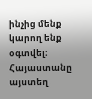ինչից մենք կարող ենք օգտվել։
Հայաստանը այստեղ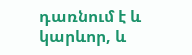դառնում է և կարևոր, և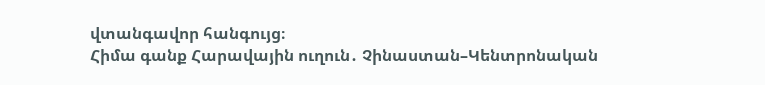վտանգավոր հանգույց։
Հիմա գանք Հարավային ուղուն․ Չինաստան–Կենտրոնական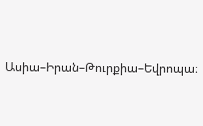Ասիա–Իրան–Թուրքիա–Եվրոպա։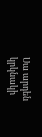Սա արդեն կրկնակի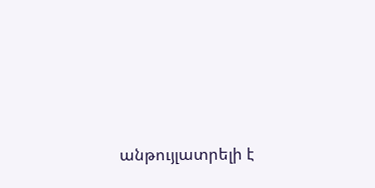անթույլատրելի է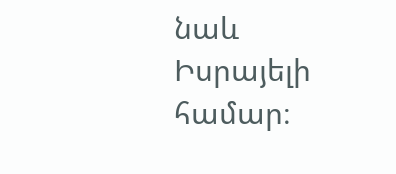նաև Իսրայելի համար։